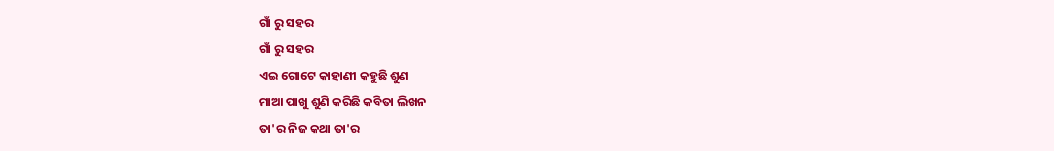ଗାଁ ରୁ ସହର
ଗାଁ ରୁ ସହର
ଏଇ ଗୋଟେ କାହାଣୀ କହୁଛି ଶୁଣ
ମାଆ ପାଖୁ ଶୁଣି କରିଛି କବିତା ଲିଖନ
ତା'ର ନିଜ କଥା ତା'ର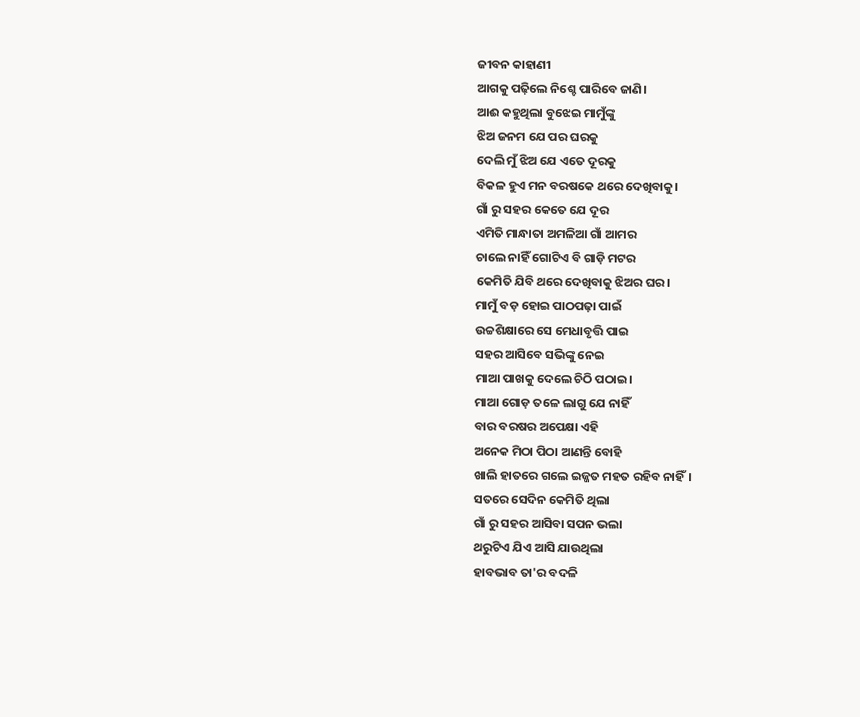ଜୀବନ କାହାଣୀ
ଆଗକୁ ପଢ଼ିଲେ ନିଶ୍ଚେ ପାରିବେ ଜାଣି।
ଆଈ କହୁଥିଲା ବୁଝେଇ ମାମୁଁଙ୍କୁ
ଝିଅ ଜନମ ଯେ ପର ଘରକୁ
ଦେଲି ମୁଁ ଝିଅ ଯେ ଏତେ ଦୂରକୁ
ବିକଳ ହୁଏ ମନ ବରଷକେ ଥରେ ଦେଖିବାକୁ।
ଗାଁ ରୁ ସହର କେତେ ଯେ ଦୂର
ଏମିତି ମାନ୍ଧାତା ଅମଳିଆ ଗାଁ ଆମର
ଚାଲେ ନାହିଁ ଗୋଟିଏ ବି ଗାଡ଼ି ମଟର
କେମିତି ଯିବି ଥରେ ଦେଖିବାକୁ ଝିଅର ଘର।
ମାମୁଁ ବଡ଼ ହୋଇ ପାଠପଢ଼ା ପାଇଁ
ଉଚ୍ଚଶିକ୍ଷାରେ ସେ ମେଧାବୃତ୍ତି ପାଇ
ସହର ଆସିବେ ସଭିଙ୍କୁ ନେଇ
ମାଆ ପାଖକୁ ଦେଲେ ଚିଠି ପଠାଇ।
ମାଆ ଗୋଡ଼ ତଳେ ଲାଗୁ ଯେ ନାହିଁ
ବାର ବରଷର ଅପେକ୍ଷା ଏହି
ଅନେକ ମିଠା ପିଠା ଆଣନ୍ତି ବୋହି
ଖାଲି ହାତରେ ଗଲେ ଇଜ୍ଜତ ମହତ ରହିବ ନାହିଁ।
ସତରେ ସେଦିନ କେମିତି ଥିଲା
ଗାଁ ରୁ ସହର ଆସିବା ସପନ ଭଲା
ଥରୁଟିଏ ଯିଏ ଆସି ଯାଉଥିଲା
ହାବଭାବ ତା'ର ବଦଳି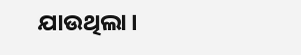ଯାଉଥିଲା।